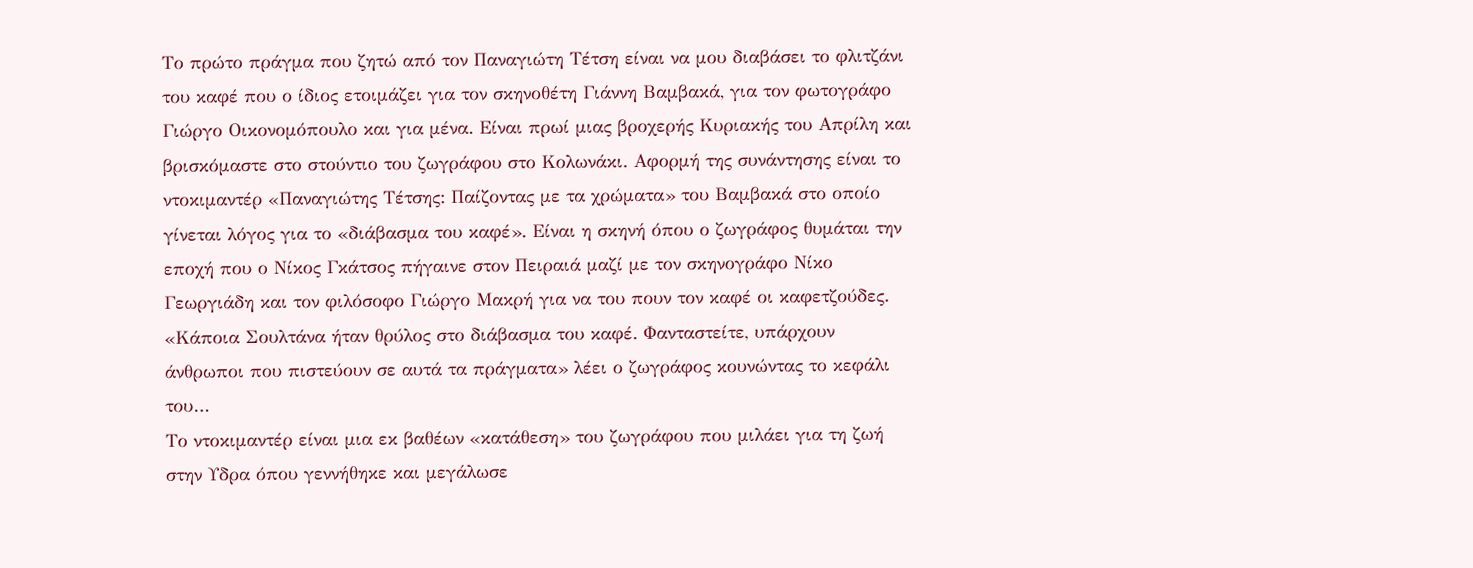Το πρώτο πράγμα που ζητώ από τον Παναγιώτη Τέτση είναι να μου διαβάσει το φλιτζάνι του καφέ που ο ίδιος ετοιμάζει για τον σκηνοθέτη Γιάννη Βαμβακά, για τον φωτογράφο Γιώργο Οικονομόπουλο και για μένα. Είναι πρωί μιας βροχερής Κυριακής του Απρίλη και βρισκόμαστε στο στούντιο του ζωγράφου στο Κολωνάκι. Αφορμή της συνάντησης είναι το ντοκιμαντέρ «Παναγιώτης Τέτσης: Παίζοντας με τα χρώματα» του Βαμβακά στο οποίο γίνεται λόγος για το «διάβασμα του καφέ». Είναι η σκηνή όπου ο ζωγράφος θυμάται την εποχή που ο Νίκος Γκάτσος πήγαινε στον Πειραιά μαζί με τον σκηνογράφο Νίκο Γεωργιάδη και τον φιλόσοφο Γιώργο Μακρή για να του πουν τον καφέ οι καφετζούδες. «Κάποια Σουλτάνα ήταν θρύλος στο διάβασμα του καφέ. Φανταστείτε, υπάρχουν άνθρωποι που πιστεύουν σε αυτά τα πράγματα» λέει ο ζωγράφος κουνώντας το κεφάλι του…
Το ντοκιμαντέρ είναι μια εκ βαθέων «κατάθεση» του ζωγράφου που μιλάει για τη ζωή στην Υδρα όπου γεννήθηκε και μεγάλωσε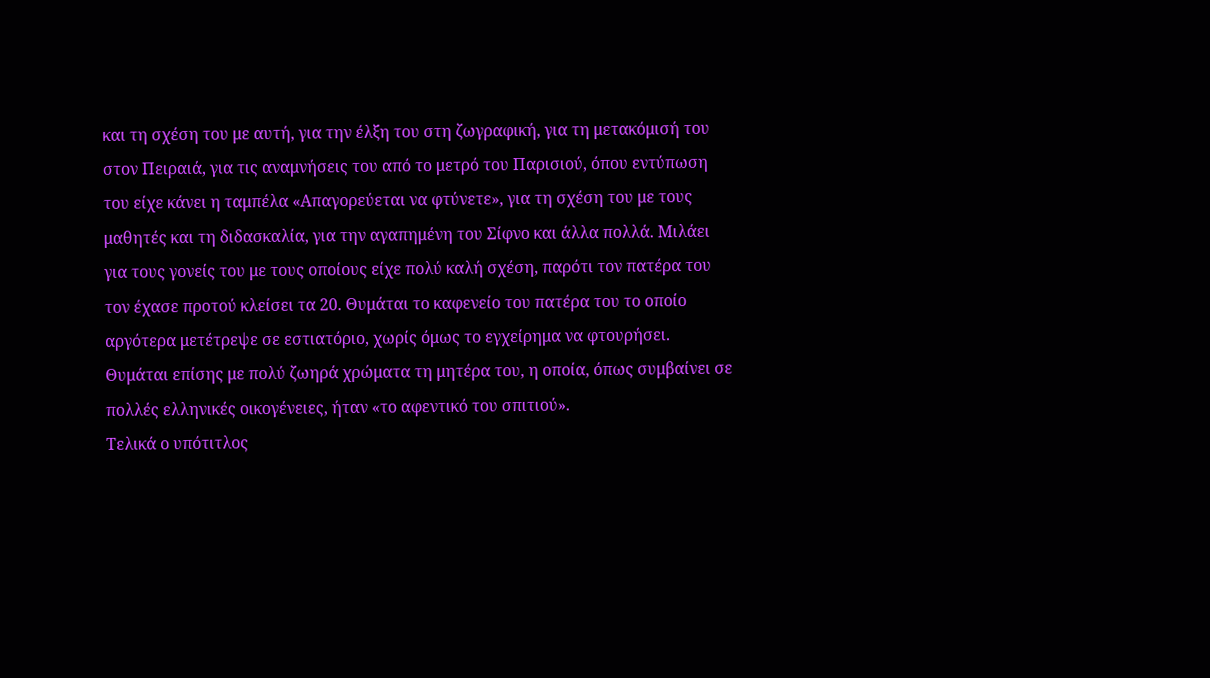και τη σχέση του με αυτή, για την έλξη του στη ζωγραφική, για τη μετακόμισή του στον Πειραιά, για τις αναμνήσεις του από το μετρό του Παρισιού, όπου εντύπωση του είχε κάνει η ταμπέλα «Απαγορεύεται να φτύνετε», για τη σχέση του με τους μαθητές και τη διδασκαλία, για την αγαπημένη του Σίφνο και άλλα πολλά. Μιλάει για τους γονείς του με τους οποίους είχε πολύ καλή σχέση, παρότι τον πατέρα του τον έχασε προτού κλείσει τα 20. Θυμάται το καφενείο του πατέρα του το οποίο αργότερα μετέτρεψε σε εστιατόριο, χωρίς όμως το εγχείρημα να φτουρήσει. Θυμάται επίσης με πολύ ζωηρά χρώματα τη μητέρα του, η οποία, όπως συμβαίνει σε πολλές ελληνικές οικογένειες, ήταν «το αφεντικό του σπιτιού».
Τελικά ο υπότιτλος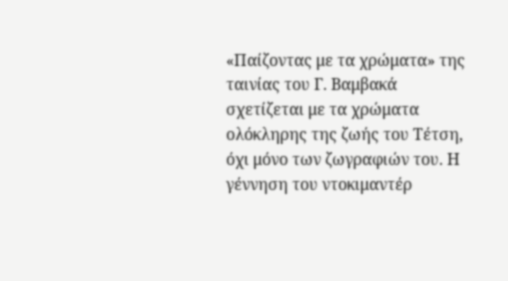«Παίζοντας με τα χρώματα» της ταινίας του Γ. Βαμβακά σχετίζεται με τα χρώματα ολόκληρης της ζωής του Τέτση, όχι μόνο των ζωγραφιών του. Η γέννηση του ντοκιμαντέρ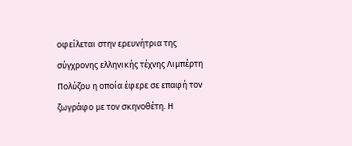οφείλεται στην ερευνήτρια της σύγχρονης ελληνικής τέχνης Λιμπέρτη Πολύζου η οποία έφερε σε επαφή τον ζωγράφο με τον σκηνοθέτη. Η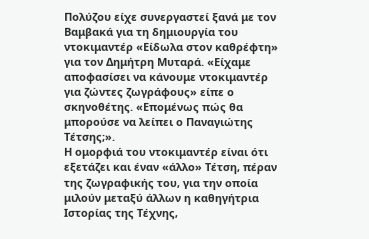Πολύζου είχε συνεργαστεί ξανά με τον Βαμβακά για τη δημιουργία του ντοκιμαντέρ «Είδωλα στον καθρέφτη» για τον Δημήτρη Μυταρά. «Είχαμε αποφασίσει να κάνουμε ντοκιμαντέρ για ζώντες ζωγράφους» είπε ο σκηνοθέτης. «Επομένως πώς θα μπορούσε να λείπει ο Παναγιώτης Τέτσης;».
Η ομορφιά του ντοκιμαντέρ είναι ότι εξετάζει και έναν «άλλο» Τέτση, πέραν της ζωγραφικής του, για την οποία μιλούν μεταξύ άλλων η καθηγήτρια Ιστορίας της Τέχνης,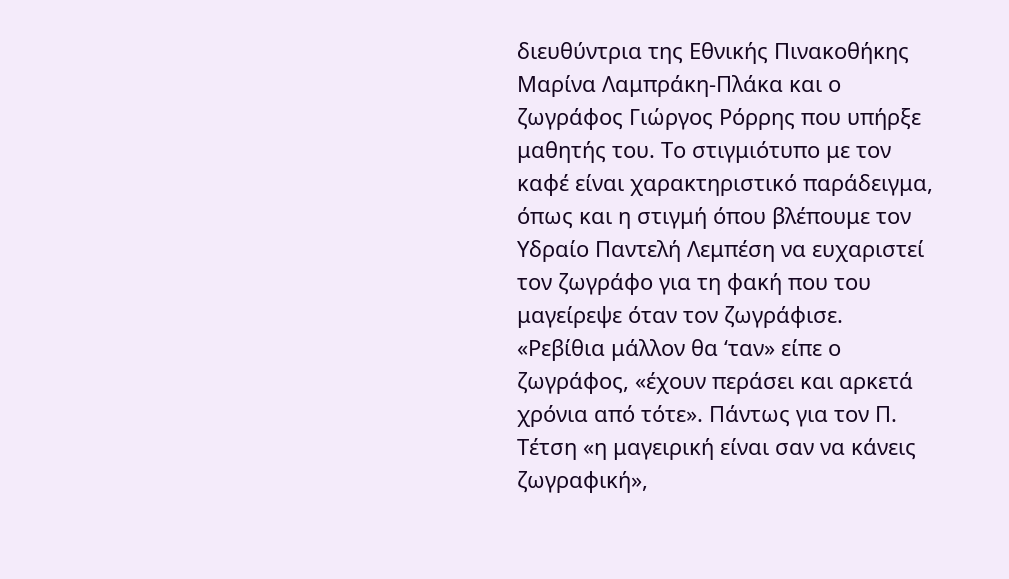διευθύντρια της Εθνικής Πινακοθήκης Μαρίνα Λαμπράκη-Πλάκα και ο ζωγράφος Γιώργος Ρόρρης που υπήρξε μαθητής του. Το στιγμιότυπο με τον καφέ είναι χαρακτηριστικό παράδειγμα, όπως και η στιγμή όπου βλέπουμε τον Υδραίο Παντελή Λεμπέση να ευχαριστεί τον ζωγράφο για τη φακή που του μαγείρεψε όταν τον ζωγράφισε. «Ρεβίθια μάλλον θα ‘ταν» είπε ο ζωγράφος, «έχουν περάσει και αρκετά χρόνια από τότε». Πάντως για τον Π. Τέτση «η μαγειρική είναι σαν να κάνεις ζωγραφική»,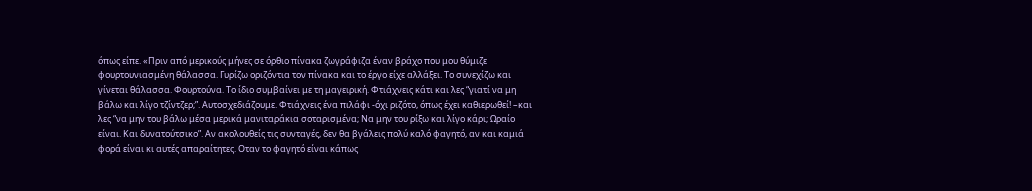όπως είπε. «Πριν από μερικούς μήνες σε όρθιο πίνακα ζωγράφιζα έναν βράχο που μου θύμιζε φουρτουνιασμένη θάλασσα. Γυρίζω οριζόντια τον πίνακα και το έργο είχε αλλάξει. Το συνεχίζω και γίνεται θάλασσα. Φουρτούνα. Το ίδιο συμβαίνει με τη μαγειρική. Φτιάχνεις κάτι και λες “γιατί να μη βάλω και λίγο τζίντζερ;”. Αυτοσχεδιάζουμε. Φτιάχνεις ένα πιλάφι -όχι ριζότο, όπως έχει καθιερωθεί! –και λες “να μην του βάλω μέσα μερικά μανιταράκια σοταρισμένα; Να μην του ρίξω και λίγο κάρι; Ωραίο είναι. Και δυνατούτσικο”. Αν ακολουθείς τις συνταγές, δεν θα βγάλεις πολύ καλό φαγητό, αν και καμιά φορά είναι κι αυτές απαραίτητες. Οταν το φαγητό είναι κάπως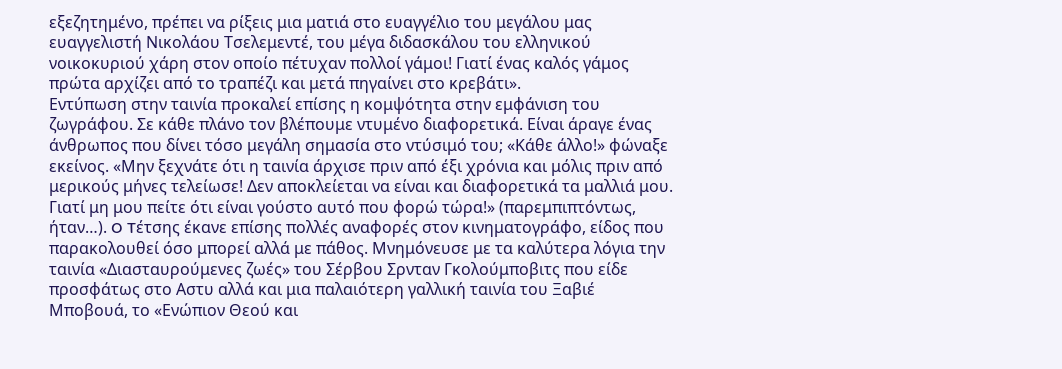εξεζητημένο, πρέπει να ρίξεις μια ματιά στο ευαγγέλιο του μεγάλου μας ευαγγελιστή Νικολάου Τσελεμεντέ, του μέγα διδασκάλου του ελληνικού νοικοκυριού χάρη στον οποίο πέτυχαν πολλοί γάμοι! Γιατί ένας καλός γάμος πρώτα αρχίζει από το τραπέζι και μετά πηγαίνει στο κρεβάτι».
Εντύπωση στην ταινία προκαλεί επίσης η κομψότητα στην εμφάνιση του ζωγράφου. Σε κάθε πλάνο τον βλέπουμε ντυμένο διαφορετικά. Είναι άραγε ένας άνθρωπος που δίνει τόσο μεγάλη σημασία στο ντύσιμό του; «Κάθε άλλο!» φώναξε εκείνος. «Μην ξεχνάτε ότι η ταινία άρχισε πριν από έξι χρόνια και μόλις πριν από μερικούς μήνες τελείωσε! Δεν αποκλείεται να είναι και διαφορετικά τα μαλλιά μου. Γιατί μη μου πείτε ότι είναι γούστο αυτό που φορώ τώρα!» (παρεμπιπτόντως, ήταν…). O Tέτσης έκανε επίσης πολλές αναφορές στον κινηματογράφο, είδος που παρακολουθεί όσο μπορεί αλλά με πάθος. Μνημόνευσε με τα καλύτερα λόγια την ταινία «Διασταυρούμενες ζωές» του Σέρβου Σρνταν Γκολούμποβιτς που είδε προσφάτως στο Αστυ αλλά και μια παλαιότερη γαλλική ταινία του Ξαβιέ Μποβουά, το «Ενώπιον Θεού και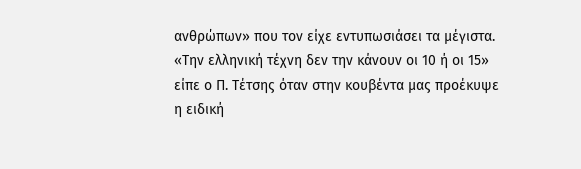ανθρώπων» που τον είχε εντυπωσιάσει τα μέγιστα.
«Την ελληνική τέχνη δεν την κάνουν οι 10 ή οι 15» είπε ο Π. Τέτσης όταν στην κουβέντα μας προέκυψε η ειδική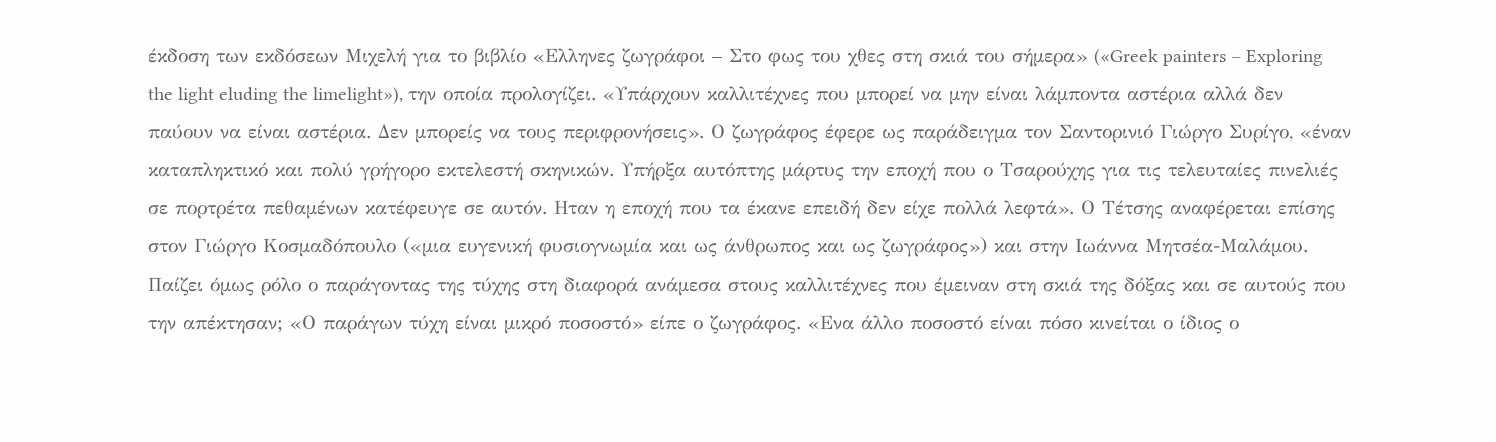έκδοση των εκδόσεων Μιχελή για το βιβλίο «Ελληνες ζωγράφοι – Στο φως του χθες στη σκιά του σήμερα» («Greek painters – Exploring the light eluding the limelight»), την οποία προλογίζει. «Υπάρχουν καλλιτέχνες που μπορεί να μην είναι λάμποντα αστέρια αλλά δεν παύουν να είναι αστέρια. Δεν μπορείς να τους περιφρονήσεις». Ο ζωγράφος έφερε ως παράδειγμα τον Σαντορινιό Γιώργο Συρίγο, «έναν καταπληκτικό και πολύ γρήγορο εκτελεστή σκηνικών. Υπήρξα αυτόπτης μάρτυς την εποχή που ο Τσαρούχης για τις τελευταίες πινελιές σε πορτρέτα πεθαμένων κατέφευγε σε αυτόν. Ηταν η εποχή που τα έκανε επειδή δεν είχε πολλά λεφτά». Ο Τέτσης αναφέρεται επίσης στον Γιώργο Κοσμαδόπουλο («μια ευγενική φυσιογνωμία και ως άνθρωπος και ως ζωγράφος») και στην Ιωάννα Μητσέα-Μαλάμου.
Παίζει όμως ρόλο ο παράγοντας της τύχης στη διαφορά ανάμεσα στους καλλιτέχνες που έμειναν στη σκιά της δόξας και σε αυτούς που την απέκτησαν; «Ο παράγων τύχη είναι μικρό ποσοστό» είπε ο ζωγράφος. «Ενα άλλο ποσοστό είναι πόσο κινείται ο ίδιος ο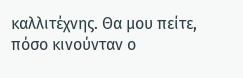καλλιτέχνης. Θα μου πείτε, πόσο κινούνταν ο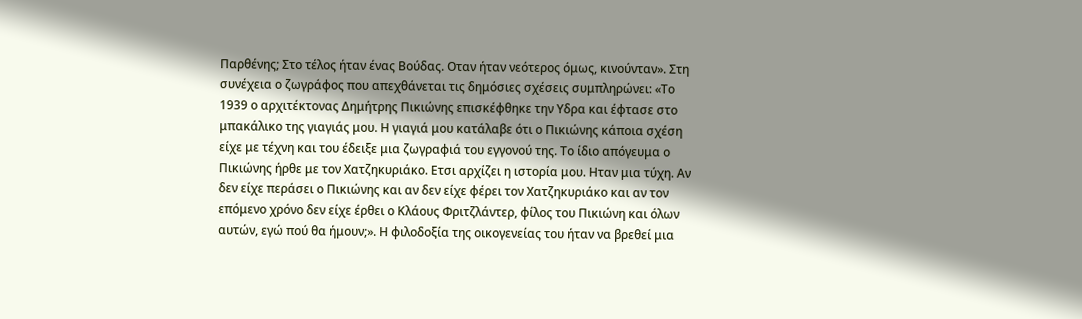Παρθένης; Στο τέλος ήταν ένας Βούδας. Οταν ήταν νεότερος όμως, κινούνταν». Στη συνέχεια ο ζωγράφος που απεχθάνεται τις δημόσιες σχέσεις συμπληρώνει: «Το 1939 ο αρχιτέκτονας Δημήτρης Πικιώνης επισκέφθηκε την Υδρα και έφτασε στο μπακάλικο της γιαγιάς μου. Η γιαγιά μου κατάλαβε ότι ο Πικιώνης κάποια σχέση είχε με τέχνη και του έδειξε μια ζωγραφιά του εγγονού της. Το ίδιο απόγευμα ο Πικιώνης ήρθε με τον Χατζηκυριάκο. Ετσι αρχίζει η ιστορία μου. Ηταν μια τύχη. Αν δεν είχε περάσει ο Πικιώνης και αν δεν είχε φέρει τον Χατζηκυριάκο και αν τον επόμενο χρόνο δεν είχε έρθει ο Κλάους Φριτζλάντερ, φίλος του Πικιώνη και όλων αυτών, εγώ πού θα ήμουν;». Η φιλοδοξία της οικογενείας του ήταν να βρεθεί μια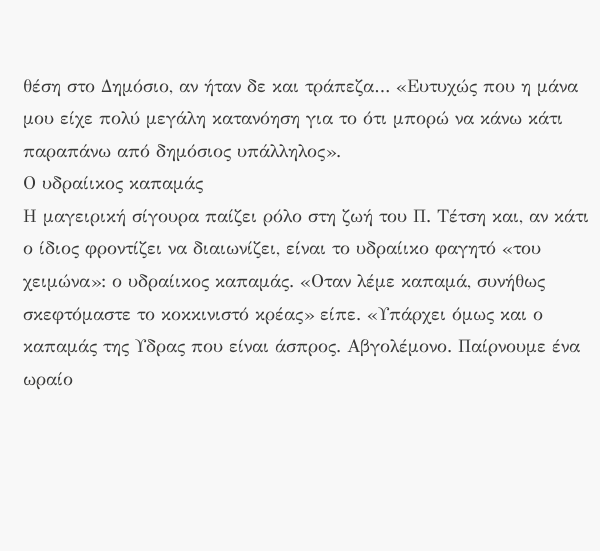θέση στο Δημόσιο, αν ήταν δε και τράπεζα… «Ευτυχώς που η μάνα μου είχε πολύ μεγάλη κατανόηση για το ότι μπορώ να κάνω κάτι παραπάνω από δημόσιος υπάλληλος».
Ο υδραίικος καπαμάς
Η μαγειρική σίγουρα παίζει ρόλο στη ζωή του Π. Τέτση και, αν κάτι ο ίδιος φροντίζει να διαιωνίζει, είναι το υδραίικο φαγητό «του χειμώνα»: ο υδραίικος καπαμάς. «Οταν λέμε καπαμά, συνήθως σκεφτόμαστε το κοκκινιστό κρέας» είπε. «Υπάρχει όμως και ο καπαμάς της Υδρας που είναι άσπρος. Αβγολέμονο. Παίρνουμε ένα ωραίο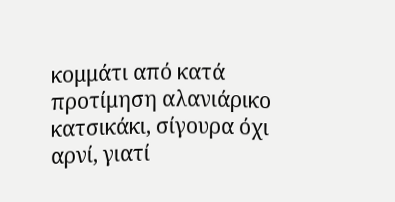κομμάτι από κατά προτίμηση αλανιάρικο κατσικάκι, σίγουρα όχι αρνί, γιατί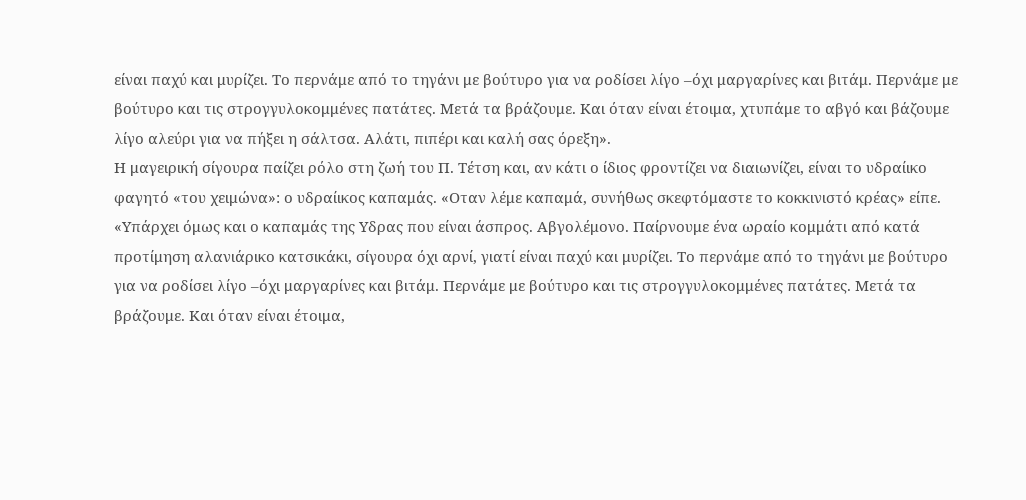είναι παχύ και μυρίζει. Το περνάμε από το τηγάνι με βούτυρο για να ροδίσει λίγο –όχι μαργαρίνες και βιτάμ. Περνάμε με βούτυρο και τις στρογγυλοκομμένες πατάτες. Μετά τα βράζουμε. Και όταν είναι έτοιμα, χτυπάμε το αβγό και βάζουμε λίγο αλεύρι για να πήξει η σάλτσα. Αλάτι, πιπέρι και καλή σας όρεξη».
Η μαγειρική σίγουρα παίζει ρόλο στη ζωή του Π. Τέτση και, αν κάτι ο ίδιος φροντίζει να διαιωνίζει, είναι το υδραίικο φαγητό «του χειμώνα»: ο υδραίικος καπαμάς. «Οταν λέμε καπαμά, συνήθως σκεφτόμαστε το κοκκινιστό κρέας» είπε. «Υπάρχει όμως και ο καπαμάς της Υδρας που είναι άσπρος. Αβγολέμονο. Παίρνουμε ένα ωραίο κομμάτι από κατά προτίμηση αλανιάρικο κατσικάκι, σίγουρα όχι αρνί, γιατί είναι παχύ και μυρίζει. Το περνάμε από το τηγάνι με βούτυρο για να ροδίσει λίγο –όχι μαργαρίνες και βιτάμ. Περνάμε με βούτυρο και τις στρογγυλοκομμένες πατάτες. Μετά τα βράζουμε. Και όταν είναι έτοιμα,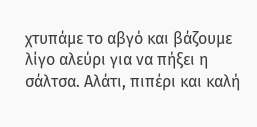χτυπάμε το αβγό και βάζουμε λίγο αλεύρι για να πήξει η σάλτσα. Αλάτι, πιπέρι και καλή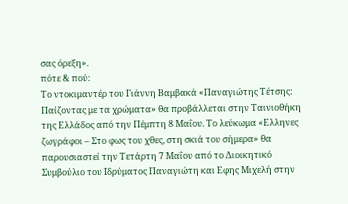σας όρεξη».
πότε & πού:
Το ντοκιμαντέρ του Γιάννη Βαμβακά «Παναγιώτης Τέτσης: Παίζοντας με τα χρώματα» θα προβάλλεται στην Ταινιοθήκη της Ελλάδος από την Πέμπτη 8 Μαΐου. Το λεύκωμα «Ελληνες ζωγράφοι – Στο φως του χθες, στη σκιά του σήμερα» θα παρουσιαστεί την Τετάρτη 7 Μαΐου από το Διοικητικό Συμβούλιο του Ιδρύματος Παναγιώτη και Εφης Μιχελή στην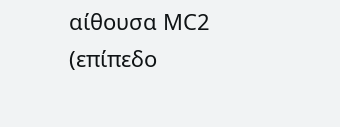αίθουσα ΜC2 (επίπεδο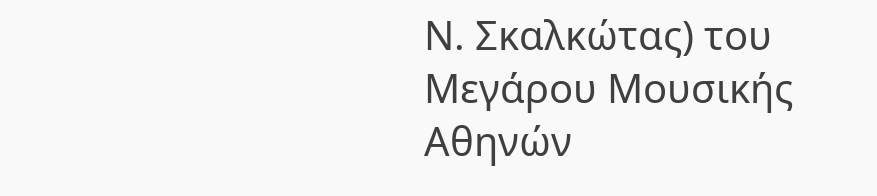Ν. Σκαλκώτας) του Μεγάρου Μουσικής Αθηνών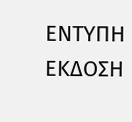ΕΝΤΥΠΗ ΕΚΔΟΣΗ